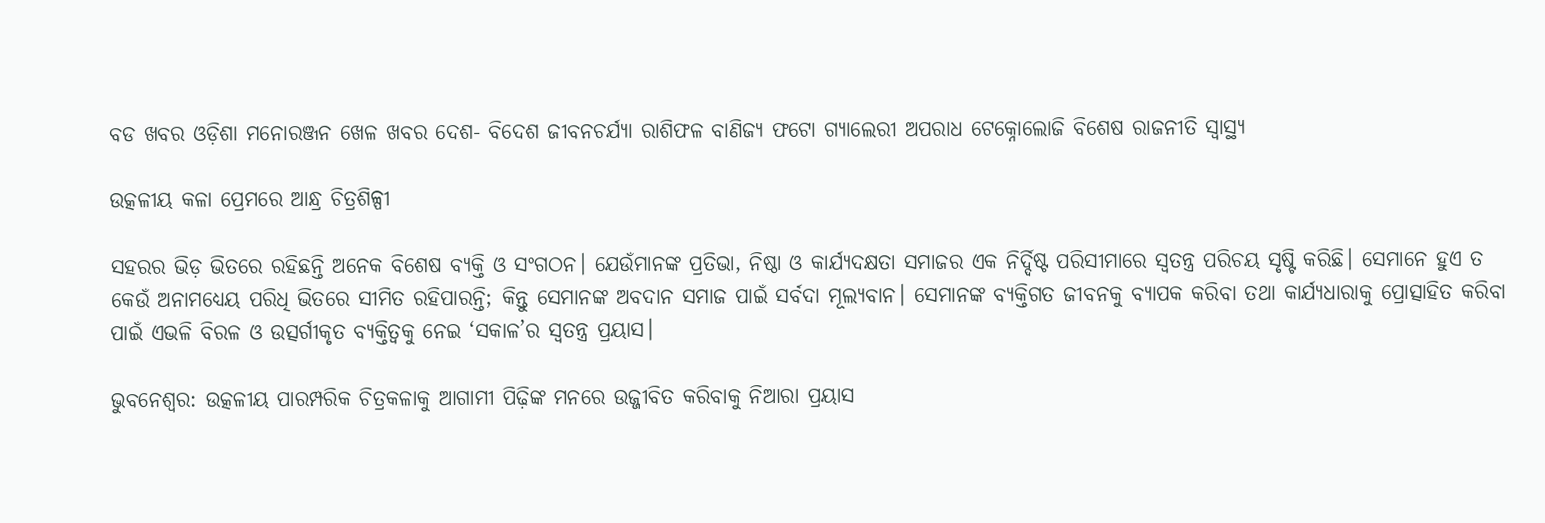ବଡ ଖବର ଓଡ଼ିଶା ମନୋରଞ୍ଜନ ଖେଳ ଖବର ଦେଶ- ବିଦେଶ ଜୀବନଚର୍ଯ୍ୟା ରାଶିଫଳ ବାଣିଜ୍ୟ ଫଟୋ ଗ୍ୟାଲେରୀ ଅପରାଧ ଟେକ୍ନୋଲୋଜି ବିଶେଷ ରାଜନୀତି ସ୍ଵାସ୍ଥ୍ୟ

ଉତ୍କଳୀୟ କଳା ପ୍ରେମରେ ଆନ୍ଧ୍ର ଚିତ୍ରଶିଳ୍ପୀ

ସହରର ଭିଡ଼ ଭିତରେ ରହିଛନ୍ତି ଅନେକ ବିଶେଷ ବ୍ୟକ୍ତି ଓ ସଂଗଠନ। ଯେଉଁମାନଙ୍କ ପ୍ରତିଭା, ନିଷ୍ଠା ଓ କାର୍ଯ୍ୟଦକ୍ଷତା ସମାଜର ଏକ ନିର୍ଦ୍ଦିଷ୍ଟ ପରିସୀମାରେ ସ୍ୱତନ୍ତ୍ର ପରିଚୟ ସୃଷ୍ଟି କରିଛି। ସେମାନେ ହୁଏ ତ କେଉଁ ଅନାମଧ୍ୟେୟ ପରିଧି ଭିତରେ ସୀମିତ ରହିପାରନ୍ତି; କିନ୍ତୁ ସେମାନଙ୍କ ଅବଦାନ ସମାଜ ପାଇଁ ସର୍ବଦା ମୂଲ୍ୟବାନ। ସେମାନଙ୍କ ବ୍ୟକ୍ତିଗତ ଜୀବନକୁ ବ୍ୟାପକ କରିବା ତଥା କାର୍ଯ୍ୟଧାରାକୁ ପ୍ରୋତ୍ସାହିତ କରିବା ପାଇଁ ଏଭଳି ବିରଳ ଓ ଉତ୍ସର୍ଗୀକୃତ ବ୍ୟକ୍ତିତ୍ୱକୁ ନେଇ ‘ସକାଳ’ର ସ୍ୱତନ୍ତ୍ର ପ୍ରୟାସ।

ଭୁବନେଶ୍ବର: ଉତ୍କଳୀୟ ପାରମ୍ପରିକ ଚିତ୍ରକଳାକୁ ଆଗାମୀ ପିଢ଼ିଙ୍କ ମନରେ ଉଜ୍ଜୀବିତ କରିବାକୁ ନିଆରା ପ୍ରୟାସ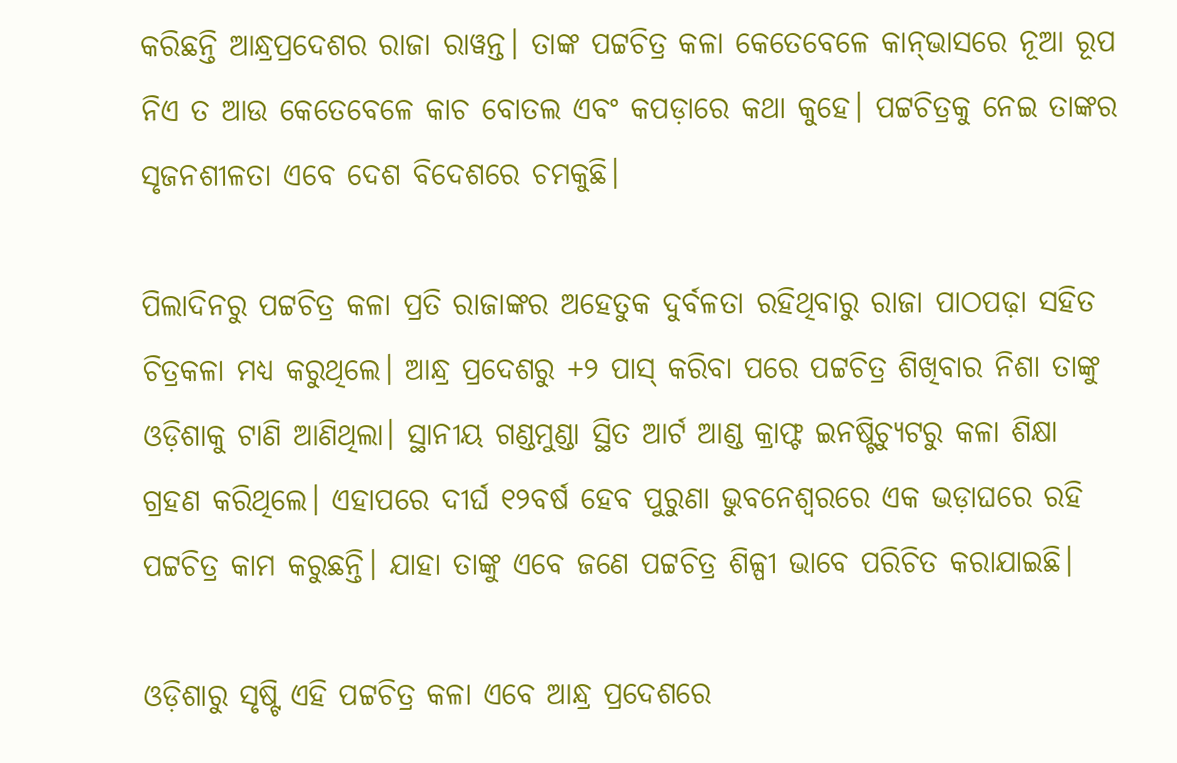କରିଛନ୍ତି ଆନ୍ଧ୍ରପ୍ରଦେଶର ରାଜା ରାୱନ୍ତ। ତାଙ୍କ ପଟ୍ଟଚିତ୍ର କଳା କେତେବେଳେ କାନ୍‍ଭାସରେ ନୂଆ ରୂପ ନିଏ ତ ଆଉ କେତେବେଳେ କାଚ ବୋତଲ ଏବଂ କପଡ଼ାରେ କଥା କୁହେ। ପଟ୍ଟଚିତ୍ରକୁ ନେଇ ତାଙ୍କର ସୃଜନଶୀଳତା ଏବେ ଦେଶ ବିଦେଶରେ ଚମକୁଛି।

ପିଲାଦିନରୁ ପଟ୍ଟଚିତ୍ର କଳା ପ୍ରତି ରାଜାଙ୍କର ଅହେତୁକ ଦୁର୍ବଳତା ରହିଥିବାରୁ ରାଜା ପାଠପଢ଼ା ସହିତ ଚିତ୍ରକଳା ମଧ୍ୟ କରୁଥିଲେ। ଆନ୍ଧ୍ର ପ୍ରଦେଶରୁ +୨ ପାସ୍‍ କରିବା ପରେ ପଟ୍ଟଚିତ୍ର ଶିଖିବାର ନିଶା ତାଙ୍କୁ ଓଡ଼ିଶାକୁ ଟାଣି ଆଣିଥିଲା। ସ୍ଥାନୀୟ ଗଣ୍ଡମୁଣ୍ଡା ସ୍ଥିତ ଆର୍ଟ ଆଣ୍ଡ କ୍ରାଫ୍ଟ ଇନଷ୍ଟିଚ୍ୟୁଟରୁ କଳା ଶିକ୍ଷା ଗ୍ରହଣ କରିଥିଲେ। ଏହାପରେ ଦୀର୍ଘ ୧୨ବର୍ଷ ହେବ ପୁରୁଣା ଭୁବନେଶ୍ୱରରେ ଏକ ଭଡ଼ାଘରେ ରହି ପଟ୍ଟଚିତ୍ର କାମ କରୁଛନ୍ତି। ଯାହା ତାଙ୍କୁ ଏବେ ଜଣେ ପଟ୍ଟଚିତ୍ର ଶିଳ୍ପୀ ଭାବେ ପରିଚିତ କରାଯାଇଛି।

ଓଡ଼ିଶାରୁ ସୃଷ୍ଟି ଏହି ପଟ୍ଟଚିତ୍ର କଳା ଏବେ ଆନ୍ଧ୍ର ପ୍ରଦେଶରେ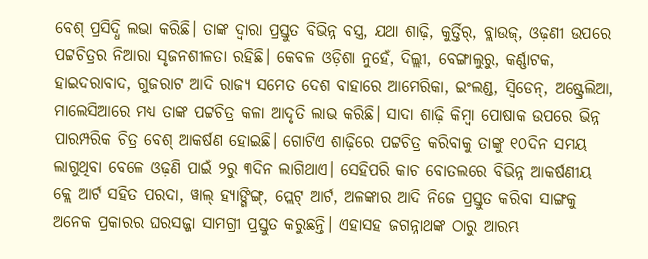ବେଶ୍‍ ପ୍ରସିଦ୍ଧି ଲଭା କରିଛି। ତାଙ୍କ ଦ୍ୱାରା ପ୍ରସ୍ତୁତ ବିଭିନ୍ନ ବସ୍ତ୍ର, ଯଥା ଶାଢ଼ି, କୁର୍ତ୍ତିର୍, ବ୍ଲାଉଜ୍‍, ଓଢ଼ଣୀ ଉପରେ ପଟ୍ଟଚିତ୍ରର ନିଆରା ସୃଜନଶୀଳତା ରହିଛି। କେବଳ ଓଡ଼ିଶା ନୁହେଁ, ଦିଲ୍ଲୀ, ବେଙ୍ଗାଲୁରୁ, କର୍ଣ୍ଣାଟକ, ହାଇଦରାବାଦ, ଗୁଜରାଟ ଆଦି ରାଜ୍ୟ ସମେତ ଦେଶ ବାହାରେ ଆମେରିକା, ଇଂଲଣ୍ଡ, ସ୍ୱିଡେନ୍‍, ଅଷ୍ଟ୍ରେଲିଆ, ମାଲେସିଆରେ ମଧ୍ୟ ତାଙ୍କ ପଟ୍ଟଚିତ୍ର କଳା ଆଦୃତି ଲାଭ କରିଛି। ସାଦା ଶାଢ଼ି କିମ୍ବା ପୋଷାକ ଉପରେ ଭିନ୍ନ ପାରମ୍ପରିକ ଚିତ୍ର ବେଶ୍‍ ଆକର୍ଷଣ ହୋଇଛି। ଗୋଟିଏ ଶାଢ଼ିରେ ପଟ୍ଟଚିତ୍ର କରିବାକୁ ତାଙ୍କୁ ୧୦ଦିନ ସମୟ ଲାଗୁଥିବା ବେଳେ ଓଢ଼ଣି ପାଇଁ ୨ରୁ ୩ଦିନ ଲାଗିଥାଏ। ସେହିପରି କାଚ ବୋତଲରେ ବିଭିନ୍ନ ଆକର୍ଷଣୀୟ କ୍ଲେ ଆର୍ଟ ସହିତ ପରଦା, ୱାଲ୍‍ ହ୍ୟାଙ୍ଗିଙ୍ଗ୍‍, ପ୍ଲେଟ୍‍ ଆର୍ଟ, ଅଳଙ୍କାର ଆଦି ନିଜେ ପ୍ରସ୍ତୁତ କରିବା ସାଙ୍ଗକୁ ଅନେକ ପ୍ରକାରର ଘରସଜ୍ଜା ସାମଗ୍ରୀ ପ୍ରସ୍ତୁତ କରୁଛନ୍ତି। ଏହାସହ ଜଗନ୍ନାଥଙ୍କ ଠାରୁ ଆରମ୍ଭ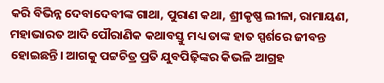କରି ବିଭିନ୍ନ ଦେବାଦେବୀଙ୍କ ଗାଥା, ପୁରାଣ କଥା, ଶ୍ରୀକୃଷ୍ଣ ଲୀଳା, ରାମାୟଣ, ମହାଭାରତ ଆଦି ପୌରାଣିକ କଥାବସ୍ତୁ ମଧ୍ୟ ତାଙ୍କ ହାତ ସ୍ପର୍ଶରେ ଜୀବନ୍ତ ହୋଇଛନ୍ତି। ଆଗକୁ ପଟ୍ଟଚିତ୍ର ପ୍ରତି ଯୁବପିଢ଼ିଙ୍କର କିଭଳି ଆଗ୍ରହ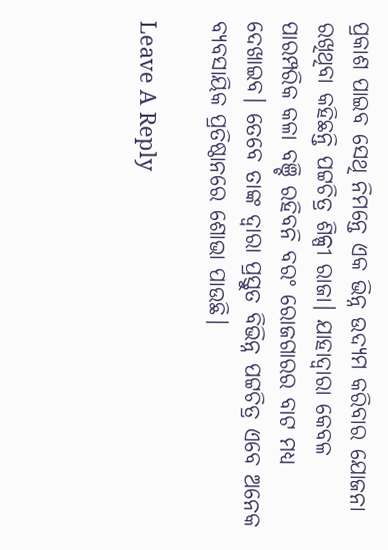ପ୍ରକାଶ ପାଇବ ସେଥି ନିମନ୍ତେ ଏକ ଭିନ୍ନ ଉଦ୍ୟମ କରିବାର ଯୋଜନା ରଖିଥିବା କହିଛନ୍ତି ପଟ୍ଟଚିତ୍ର ଶିଳ୍ପୀ ରାଜା। ଯାହାଦ୍ୱାରା କେବଳ ପାରମ୍ପରିକ କଳା ବଞ୍ଚି ରହିବନି ବରଂ ରୋଜଗାରର ବାଟ ମଧ୍ୟ ଦେଖାଇବ। ତେବେ ତାଙ୍କ ଦ୍ୱାରା ପ୍ରସ୍ତୁତ ବିଭିନ୍ନ ପଟ୍ଟଚିତ୍ର ଏବେ ଅନେକ ବ୍ୟବସାୟିକ ପ୍ରତିଷ୍ଠାନରେ ଶୋଭା ପାଉଛି।

Leave A Reply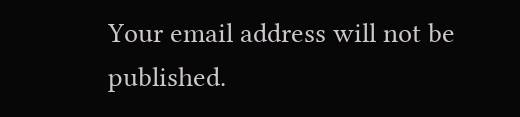Your email address will not be published.